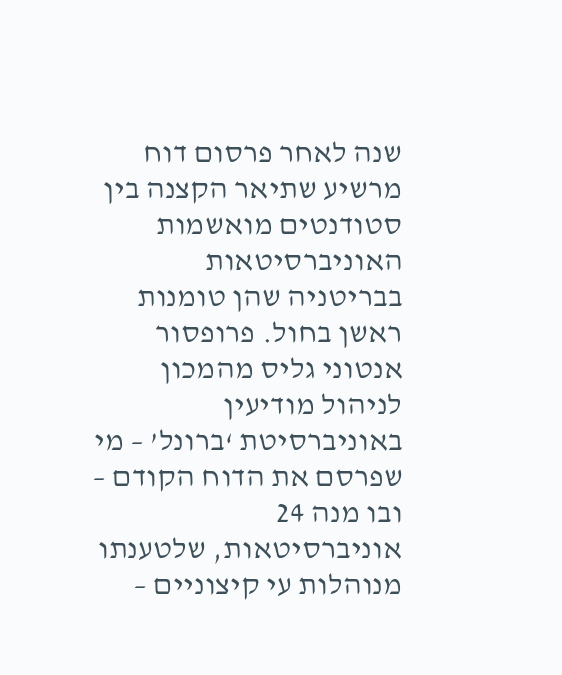שנה לאחר פרסום דוח מרשיע שתיאר הקצנה בין סטודנטים מואשמות האוניברסיטאות בבריטניה שהן טומנות ראשן בחול. פרופסור אנטוני גליס מהמכון לניהול מודיעין באוניברסיטת ‘ברונל’ – מי שפרסם את הדוח הקודם – ובו מנה 24 אוניברסיטאות, שלטענתו מנוהלות עי קיצוניים –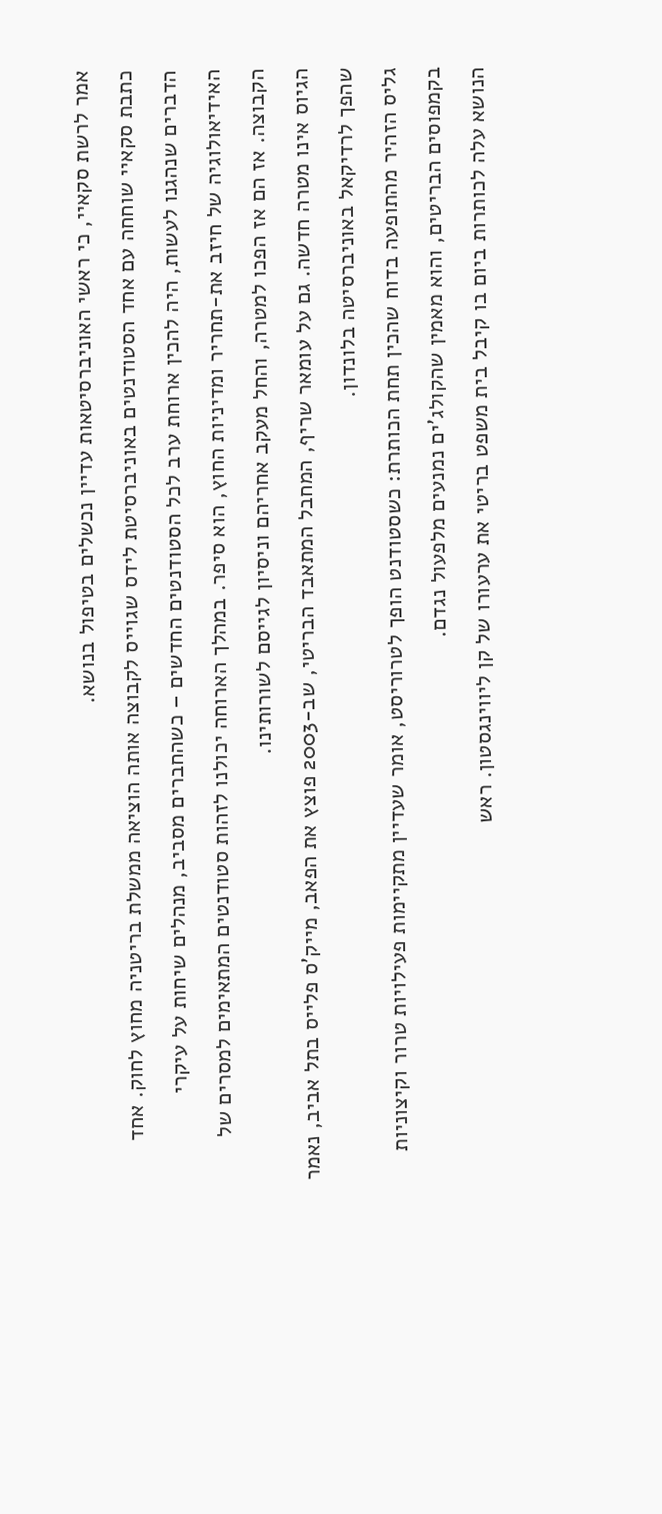אמר לרשת סקאיי, כי ראשי האוניברסיטאות עדיין נכשלים בטיפול בנושא.
כתבת סקאיי שוחחה עם אחד הסטודנטים באוניברסיטת לידס שגוייס לקבוצה אותה הוציאה ממשלת בריטניה מחוץ לחוק. אחד הדברים שנהגנו לעשות, היה להכין ארוחת ערב לכל הסטודנטים החדשים – כשהחברים מסביב, מנהלים שיחות על עיקרי האידיאולוגיה של חיזב את-תחריר ומדיניות החוץ, הוא סיפר. במהלך הארוחה יכולנו לזהות סטודנטים המתאימים למסרים של הקבוצה. אז הם אז הפכו למטרה, והחל מעקב אחריהם וניסיון לגייסם לשורותינו.
הגיוס אינו מטרה חדשה. גם על עומאר שריף, המחבל המתאבד הבריטי, שב-2003 פוצץ את הפאב, מייק’ס פלייס בתל אביב, נאמר שהפך לרדיקאל באוניברסיטה בלונדון.
גליס הזהיר מהתופעה בדוח שהכין תחת הכותרת: כשסטודנט הופך לטרוריסט, אומר שעדיין מתקיימות פעילויות טרור וקיצוניות בקמפוסים הבריטים, והוא מאמין שהקולג’ים נמנעים מלפעול נגדם.
הנושא עלה לכותרות ביום בו קיבל בית משפט בריטי את ערעורו של קן ליווינגסטון. ראש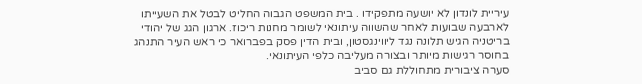עיריית לונדון לא יושעה מתפקידו . בית המשפט הגבוה החליט לבטל את השעייתו לארבעה שבועות לאחר שהשווה עיתונאי לשומר מחנות ריכוז. ארגון הגג של יהודי בריטניה הגיש תלונה נגד ליווינגסטון, ובית הדין פסק בפברואר כי ראש העיר התנהג בחוסר רגישות מיותר ובצורה מעליבה כלפי העיתונאי.
סערה ציבורית מתחוללת גם סביב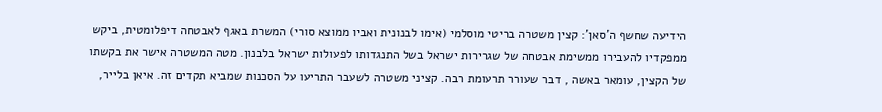הידיעה שחשף ה’סאן’: קצין משטרה בריטי מוסלמי (אימו לבנונית ואביו ממוצא סורי) המשרת באגף לאבטחה דיפלומטית, ביקש ממפקדיו להעבירו ממשימת אבטחה של שגרירות ישראל בשל התנגדותו לפעולות ישראל בלבנון. מטה המשטרה אישר את בקשתו של הקצין, עומאר באשה , דבר שעורר תרעומת רבה. קציני משטרה לשעבר התריעו על הסכנות שמביא תקדים זה. איאן בלייר,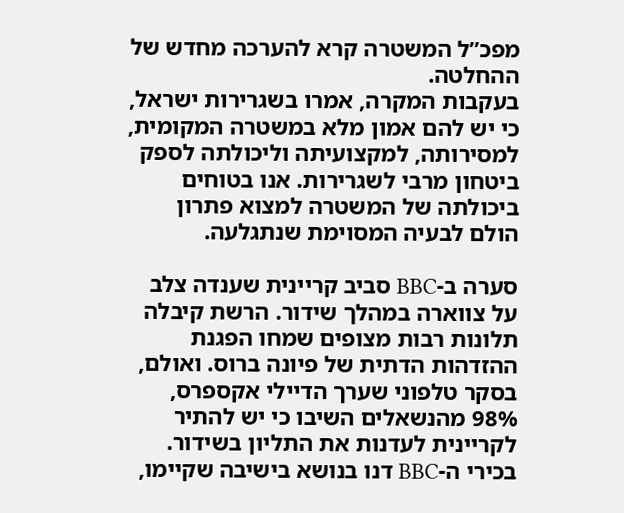מפכ”ל המשטרה קרא להערכה מחדש של ההחלטה.
בעקבות המקרה, אמרו בשגרירות ישראל, כי יש להם אמון מלא במשטרה המקומית, למסירותה, למקצועיתה וליכולתה לספק ביטחון מרבי לשגרירות. אנו בטוחים ביכולתה של המשטרה למצוא פתרון הולם לבעיה המסוימת שנתגלעה.

סערה ב-BBC סביב קריינית שענדה צלב על צווארה במהלך שידור. הרשת קיבלה תלונות רבות מצופים שמחו הפגנת ההזדהות הדתית של פיונה ברוס. ואולם, בסקר טלפוני שערך הדיילי אקספרס, 98% מהנשאלים השיבו כי יש להתיר לקריינית לעדנות את התליון בשידור. בכירי ה-BBC דנו בנושא בישיבה שקיימו,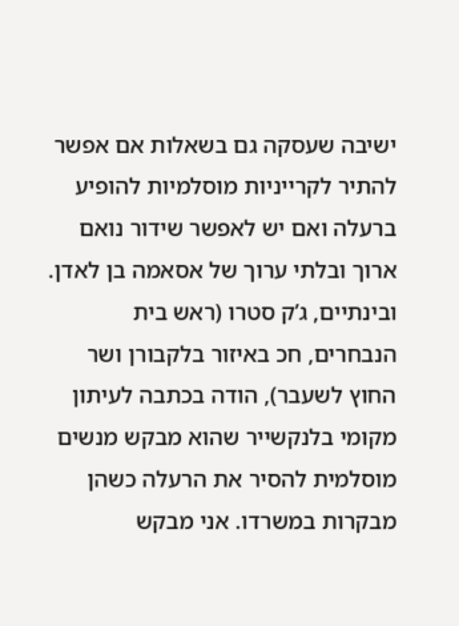ישיבה שעסקה גם בשאלות אם אפשר להתיר לקרייניות מוסלמיות להופיע ברעלה ואם יש לאפשר שידור נואם ארוך ובלתי ערוך של אסאמה בן לאדן.
ובינתיים, ג’ק סטרו (ראש בית הנבחרים, חכ באיזור בלקבורן ושר החוץ לשעבר), הודה בכתבה לעיתון מקומי בלנקשייר שהוא מבקש מנשים מוסלמית להסיר את הרעלה כשהן מבקרות במשרדו. אני מבקש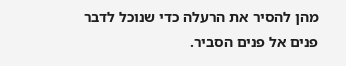מהן להסיר את הרעלה כדי שנוכל לדבר פנים אל פנים הסביר.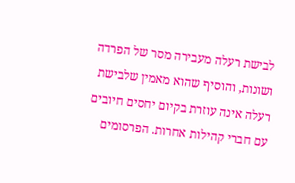לבישת רעלה מעבירה מסר של הפרדה ושונות, והוסיף שהוא מאמין שלבישת רעלה אינה עוזרת בקיום יחסים חיובים עם חברי קהילות אחרות. הפרסומים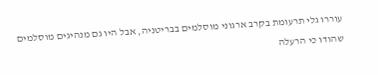עוררו גלי תרעומת בקרב ארגוני מוסלמים בבריטניה, אבל היו גם מנהיגים מוסלמים שהודו כי הרעלה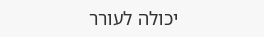יכולה לעורר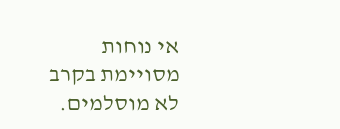אי נוחות מסויימת בקרב לא מוסלמים.